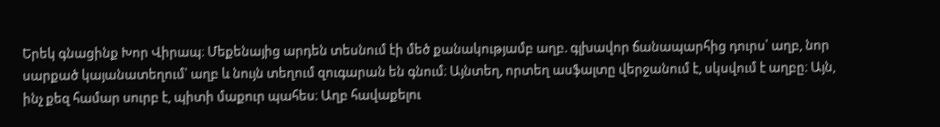Երեկ գնացինք Խոր Վիրապ։ Մեքենայից արդեն տեսնում էի մեծ քանակությամբ աղբ. գլխավոր ճանապարհից դուրս՝ աղբ, նոր սարքած կայանատեղում՝ աղբ և նույն տեղում զուգարան են գնում։ Այնտեղ, որտեղ ասֆալտը վերջանում է, սկսվում է աղբը։ Այն, ինչ քեզ համար սուրբ է, պիտի մաքուր պահես։ Աղբ հավաքելու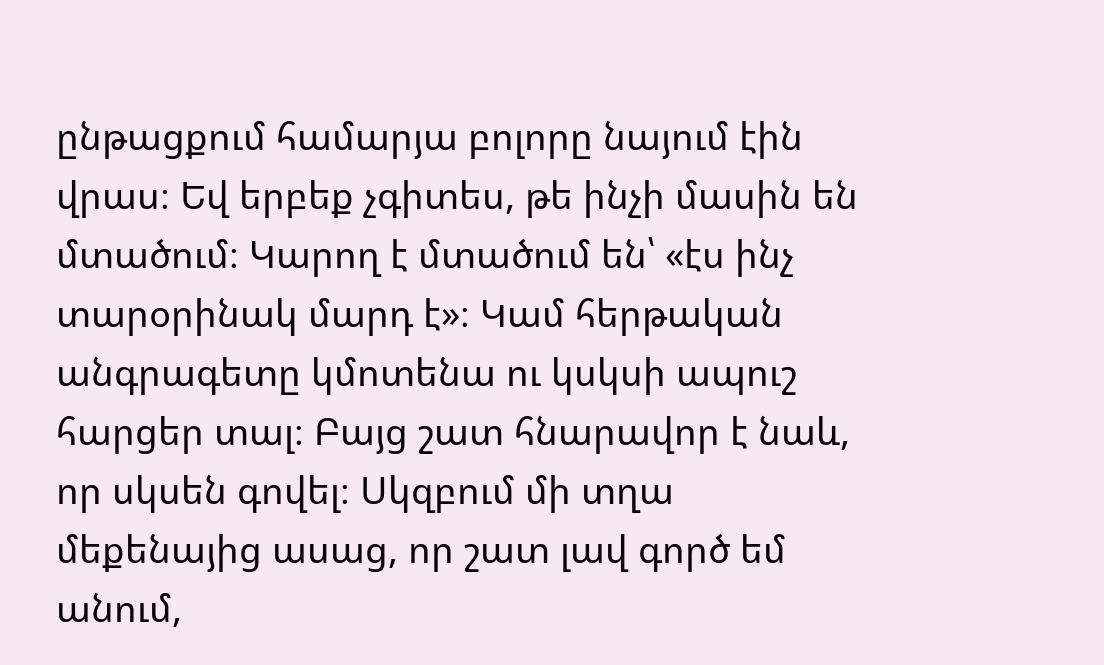ընթացքում համարյա բոլորը նայում էին վրաս։ Եվ երբեք չգիտես, թե ինչի մասին են մտածում։ Կարող է մտածում են՝ «էս ինչ տարօրինակ մարդ է»։ Կամ հերթական անգրագետը կմոտենա ու կսկսի ապուշ հարցեր տալ։ Բայց շատ հնարավոր է նաև, որ սկսեն գովել։ Սկզբում մի տղա մեքենայից ասաց, որ շատ լավ գործ եմ անում,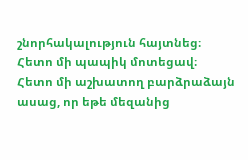շնորհակալություն հայտնեց։ Հետո մի պապիկ մոտեցավ։ Հետո մի աշխատող բարձրաձայն ասաց, որ եթե մեզանից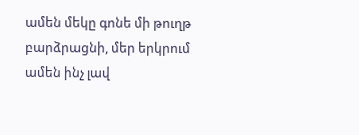ամեն մեկը գոնե մի թուղթ բարձրացնի, մեր երկրում ամեն ինչ լավ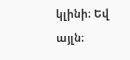կլինի։ Եվ այլն։